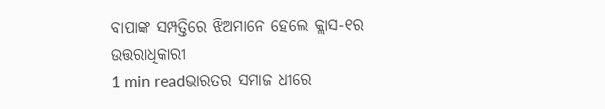ବାପାଙ୍କ ସମ୍ପତ୍ତିରେ ଝିଅମାନେ ହେଲେ କ୍ଲାସ-୧ର ଉତ୍ତରାଧିକାରୀ
1 min readଭାରତର ସମାଜ ଧୀରେ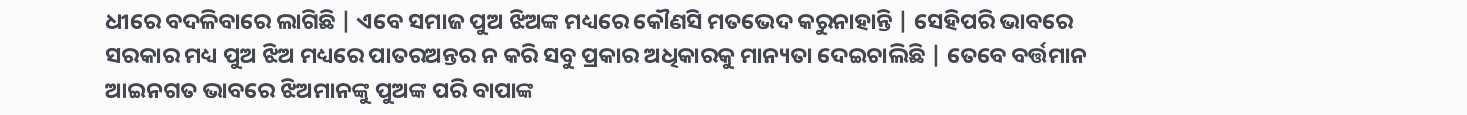ଧୀରେ ବଦଳିବାରେ ଲାଗିଛି | ଏବେ ସମାଜ ପୁଅ ଝିଅଙ୍କ ମଧ୍ୟରେ କୌଣସି ମତଭେଦ କରୁନାହାନ୍ତି | ସେହିପରି ଭାବରେ ସରକାର ମଧ୍ୟ ପୁଅ ଝିଅ ମଧ୍ୟରେ ପାତରଅନ୍ତର ନ କରି ସବୁ ପ୍ରକାର ଅଧିକାରକୁ ମାନ୍ୟତା ଦେଇଚାଲିଛି | ତେବେ ବର୍ତ୍ତମାନ ଆଇନଗତ ଭାବରେ ଝିଅମାନଙ୍କୁ ପୁଅଙ୍କ ପରି ବାପାଙ୍କ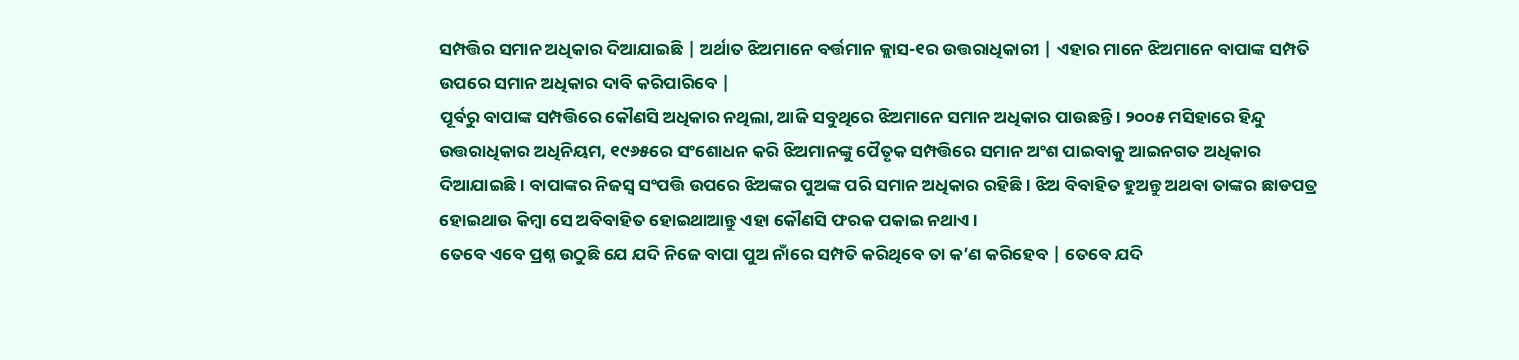ସମ୍ପତ୍ତିର ସମାନ ଅଧିକାର ଦିଆଯାଇଛି | ଅର୍ଥାତ ଝିଅମାନେ ବର୍ତ୍ତମାନ କ୍ଲାସ-୧ର ଉତ୍ତରାଧିକାରୀ | ଏହାର ମାନେ ଝିଅମାନେ ବାପାଙ୍କ ସମ୍ପତି ଉପରେ ସମାନ ଅଧିକାର ଦାବି କରିପାରିବେ |
ପୂର୍ବରୁ ବାପାଙ୍କ ସମ୍ପତ୍ତିରେ କୌଣସି ଅଧିକାର ନଥିଲା, ଆଜି ସବୁଥିରେ ଝିଅମାନେ ସମାନ ଅଧିକାର ପାଉଛନ୍ତି । ୨୦୦୫ ମସିହାରେ ହିନ୍ଦୁ ଉତ୍ତରାଧିକାର ଅଧିନିୟମ, ୧୯୬୫ରେ ସଂଶୋଧନ କରି ଝିଅମାନଙ୍କୁ ପୈତୃକ ସମ୍ପତ୍ତିରେ ସମାନ ଅଂଶ ପାଇବାକୁ ଆଇନଗତ ଅଧିକାର ଦିଆଯାଇଛି। ବାପାଙ୍କର ନିଜସ୍ୱ ସଂପତ୍ତି ଉପରେ ଝିଅଙ୍କର ପୁଅଙ୍କ ପରି ସମାନ ଅଧିକାର ରହିଛି। ଝିଅ ବିବାହିତ ହୁଅନ୍ତୁ ଅଥବା ତାଙ୍କର ଛାଡପତ୍ର ହୋଇଥାଉ କିମ୍ବା ସେ ଅବିବାହିତ ହୋଇଥାଆନ୍ତୁ ଏହା କୌଣସି ଫରକ ପକାଇ ନଥାଏ।
ତେବେ ଏବେ ପ୍ରଶ୍ନ ଉଠୁଛି ଯେ ଯଦି ନିଜେ ବାପା ପୁଅ ନାଁରେ ସମ୍ପତି କରିଥିବେ ତା କ’ଣ କରିହେବ | ତେବେ ଯଦି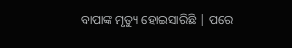ବାପାଙ୍କ ମୃତ୍ୟୁ ହୋଇସାରିଛି | ପରେ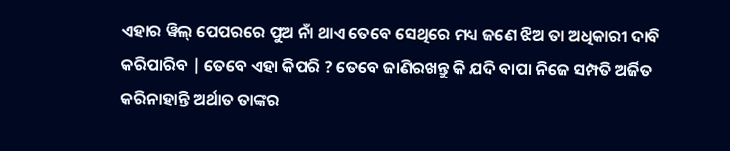ଏହାର ୱିଲ୍ ପେପରରେ ପୁଅ ନାଁ ଥାଏ ତେବେ ସେଥିରେ ମଧ୍ୟ ଜଣେ ଝିଅ ତା ଅଧିକାରୀ ଦାବି କରିପାରିବ | ତେବେ ଏହା କିପରି ? ତେବେ ଜାଣିରଖନ୍ତୁ କି ଯଦି ବାପା ନିଜେ ସମ୍ପତି ଅର୍ଜିତ କରିନାହାନ୍ତି ଅର୍ଥାତ ତାଙ୍କର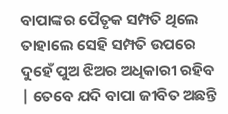ବାପାଙ୍କର ପୈତୃକ ସମ୍ପତି ଥିଲେ ତାହାଲେ ସେହି ସମ୍ପତି ଉପରେ ଦୁହେଁ ପୁଅ ଝିଅର ଅଧିକାରୀ ରହିବ | ତେବେ ଯଦି ବାପା ଜୀବିତ ଅଛନ୍ତି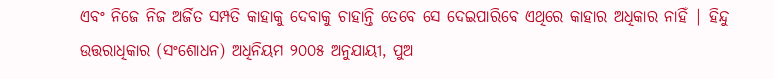ଏବଂ ନିଜେ ନିଜ ଅର୍ଜିତ ସମ୍ପତି କାହାକୁ ଦେବାକୁ ଚାହାନ୍ତି ତେବେ ସେ ଦେଇପାରିବେ ଏଥିରେ କାହାର ଅଧିକାର ନାହିଁ | ହିନ୍ଦୁ ଉତ୍ତରାଧିକାର (ସଂଶୋଧନ) ଅଧିନିୟମ ୨୦୦୫ ଅନୁଯାୟୀ, ପୁଅ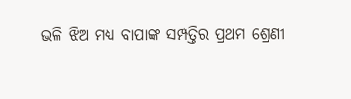ଭଳି ଝିଅ ମଧ୍ୟ ବାପାଙ୍କ ସମ୍ପତ୍ତିର ପ୍ରଥମ ଶ୍ରେଣୀ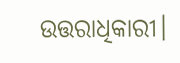ଉତ୍ତରାଧିକାରୀ।